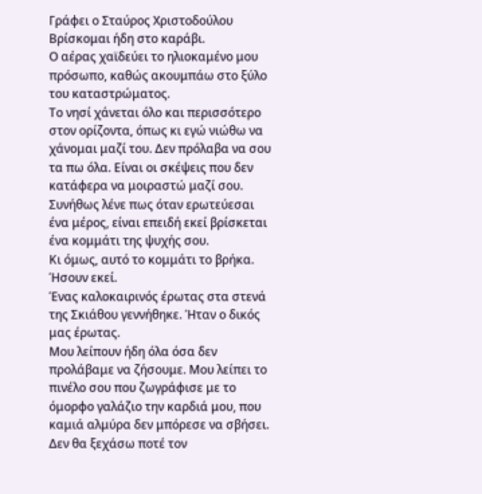Γράφει ο Σταύρος Χριστοδούλου
Βρίσκομαι ήδη στο καράβι.
Ο αέρας χαϊδεύει το ηλιοκαμένο μου πρόσωπο, καθώς ακουμπάω στο ξύλο του καταστρώματος.
Το νησί χάνεται όλο και περισσότερο στον ορίζοντα, όπως κι εγώ νιώθω να χάνομαι μαζί του. Δεν πρόλαβα να σου τα πω όλα. Είναι οι σκέψεις που δεν κατάφερα να μοιραστώ μαζί σου.
Συνήθως λένε πως όταν ερωτεύεσαι ένα μέρος, είναι επειδή εκεί βρίσκεται ένα κομμάτι της ψυχής σου.
Κι όμως, αυτό το κομμάτι το βρήκα. Ήσουν εκεί.
Ένας καλοκαιρινός έρωτας στα στενά της Σκιάθου γεννήθηκε. Ήταν ο δικός μας έρωτας.
Μου λείπουν ήδη όλα όσα δεν προλάβαμε να ζήσουμε. Μου λείπει το πινέλο σου που ζωγράφισε με το όμορφο γαλάζιο την καρδιά μου, που καμιά αλμύρα δεν μπόρεσε να σβήσει.
Δεν θα ξεχάσω ποτέ τον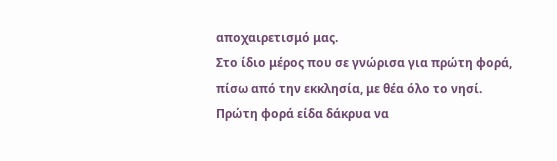αποχαιρετισμό μας.
Στο ίδιο μέρος που σε γνώρισα για πρώτη φορά, πίσω από την εκκλησία, με θέα όλο το νησί.
Πρώτη φορά είδα δάκρυα να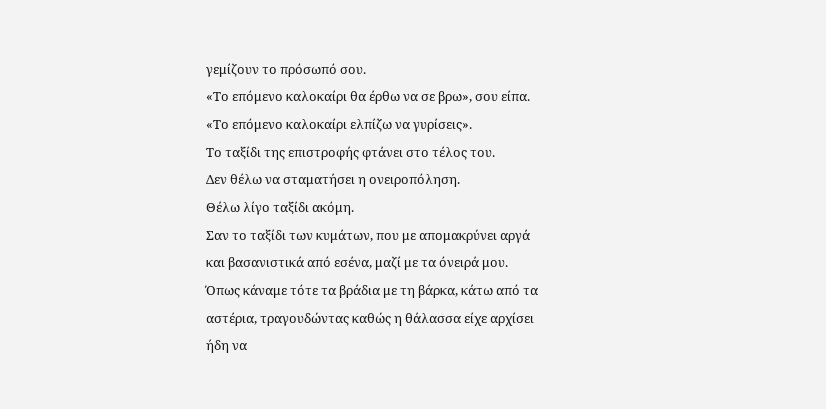γεμίζουν το πρόσωπό σου.
«Το επόμενο καλοκαίρι θα έρθω να σε βρω», σου είπα.
«Το επόμενο καλοκαίρι ελπίζω να γυρίσεις».
Το ταξίδι της επιστροφής φτάνει στο τέλος του.
Δεν θέλω να σταματήσει η ονειροπόληση.
Θέλω λίγο ταξίδι ακόμη.
Σαν το ταξίδι των κυμάτων, που με απομακρύνει αργά και βασανιστικά από εσένα, μαζί με τα όνειρά μου. Όπως κάναμε τότε τα βράδια με τη βάρκα, κάτω από τα αστέρια, τραγουδώντας καθώς η θάλασσα είχε αρχίσει ήδη να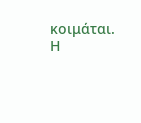κοιμάται.
Η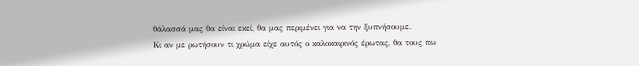θάλασσά μας θα είναι εκεί, θα μας περιμένει για να την ξυπνήσουμε.
Κι αν με ρωτήσουν τι χρώμα είχε αυτός ο καλοκαιρινός έρωτας, θα τους πω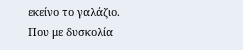εκείνο το γαλάζιο.
Που με δυσκολία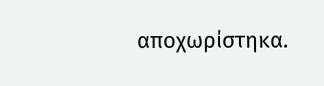αποχωρίστηκα.